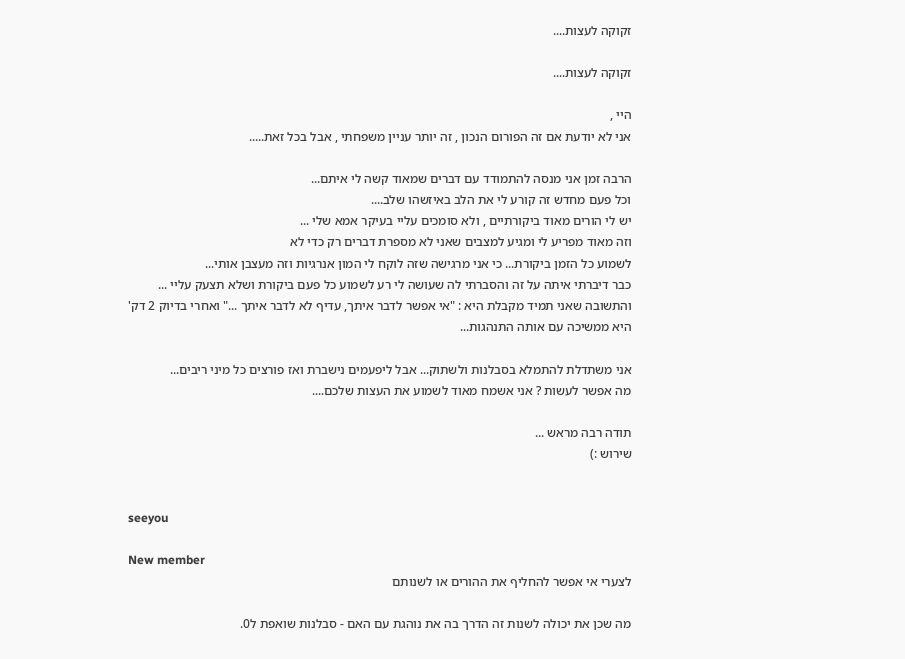זקוקה לעצות....

זקוקה לעצות....

היי ,
אני לא יודעת אם זה הפורום הנכון , זה יותר עניין משפחתי , אבל בכל זאת.....

הרבה זמן אני מנסה להתמודד עם דברים שמאוד קשה לי איתם...
וכל פעם מחדש זה קורע לי את הלב באיזשהו שלב....
יש לי הורים מאוד ביקורתיים , ולא סומכים עליי בעיקר אמא שלי ...
וזה מאוד מפריע לי ומגיע למצבים שאני לא מספרת דברים רק כדי לא
לשמוע כל הזמן ביקורת... כי אני מרגישה שזה לוקח לי המון אנרגיות וזה מעצבן אותי...
כבר דיברתי איתה על זה והסברתי לה שעושה לי רע לשמוע כל פעם ביקורת ושלא תצעק עליי ...
והתשובה שאני תמיד מקבלת היא : "אי אפשר לדבר איתך, עדיף לא לדבר איתך ..." ואחרי בדיוק 2 דק'
היא ממשיכה עם אותה התנהגות...

אני משתדלת להתמלא בסבלנות ולשתוק... אבל ליפעמים נישברת ואז פורצים כל מיני ריבים...
מה אפשר לעשות ? אני אשמח מאוד לשמוע את העצות שלכם....

תודה רבה מראש ...
שירוש :)


seeyou

New member
לצערי אי אפשר להחליף את ההורים או לשנותם

מה שכן את יכולה לשנות זה הדרך בה את נוהגת עם האם - סבלנות שואפת ל0.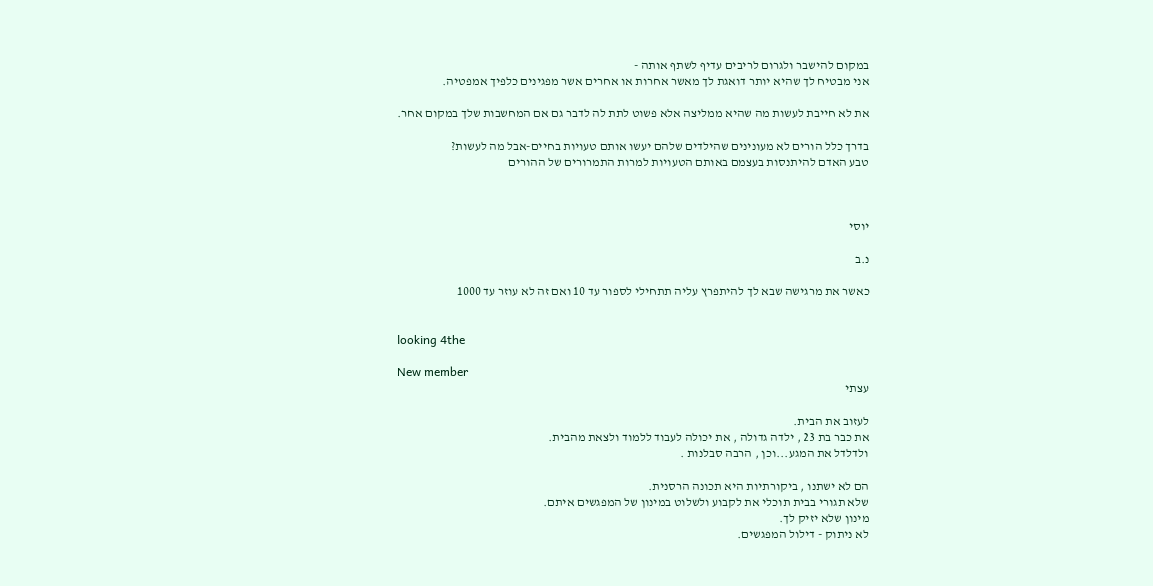במקום להישבר ולגרום לריבים עדיף לשתף אותה -
אני מבטיח לך שהיא יותר דואגת לך מאשר אחרות או אחרים אשר מפגינים כלפיך אמפטיה.

את לא חייבת לעשות מה שהיא ממליצה אלא פשוט לתת לה לדבר גם אם המחשבות שלך במקום אחר.

בדרך כלל הורים לא מעונינים שהילדים שלהם יעשו אותם טעויות בחיים-אבל מה לעשות?
טבע האדם להיתנסות בעצמם באותם הטעויות למרות התמרורים של ההורים



יוסי

נ.ב

כאשר את מרגישה שבא לך להיתפרץ עליה תתחילי לספור עד 10 ואם זה לא עוזר עד 1000


looking 4the

New member
עצתי

לעזוב את הבית.
את כבר בת 23 , ילדה גדולה , את יכולה לעבוד ללמוד ולצאת מהבית.
ולדלדל את המגע...וכן , הרבה סבלנות .

הם לא ישתנו , ביקורתיות היא תכונה הרסנית.
שלא תגורי בבית תוכלי את לקבוע ולשלוט במינון של המפגשים איתם.
מינון שלא יזיק לך.
לא ניתוק - דילול המפגשים.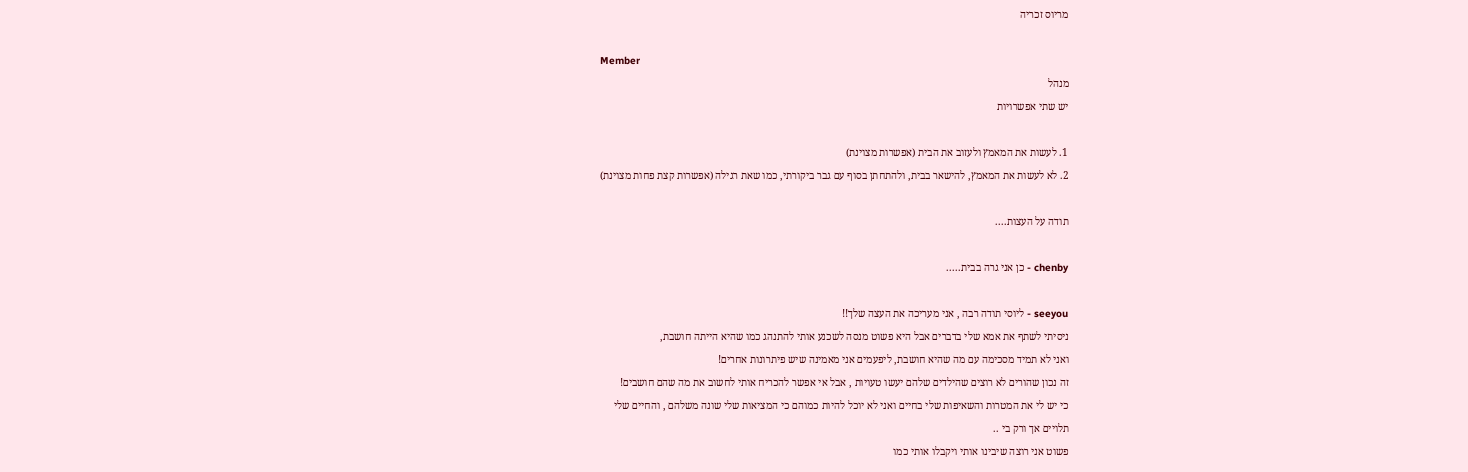מריוס זכריה

Member
מנהל
יש שתי אפשרויות

1. לעשות את המאמץ ולעזוב את הבית (אפשרות מצוינת)
2. לא לעשות את המאמץ, להישאר בבית, ולהתחתן בסוף עם גבר ביקורתי, כמו שאת רגילה (אפשרות קצת פחות מצוינת)

תודה על העצות....

chenby - כן אני גרה בבית.....

seeyou - ליוסי תודה רבה , אני מעריכה את העצה שלך!!
ניסיתי לשתף את אמא שלי בדברים אבל היא פשוט מנסה לשכנע אותי להתנהג כמו שהיא הייתה חושבת,
ואני לא תמיד מסכימה עם מה שהיא חושבת, ליפעמים אני מאמינה שיש פיתרונות אחרים!
זה נכון שהורים לא רוצים שהילדים שלהם יעשו טעויות , אבל אי אפשר להכריח אותי לחשוב את מה שהם חושבים!
כי יש לי את המטרות והשאיפות שלי בחיים ואני לא יוכל להיות כמוהם כי המציאות שלי שונה משלהם , והחיים שלי
תלויים אך ורק בי ..
פשוט אני רוצה שיבינו אותי ויקבלו אותי כמו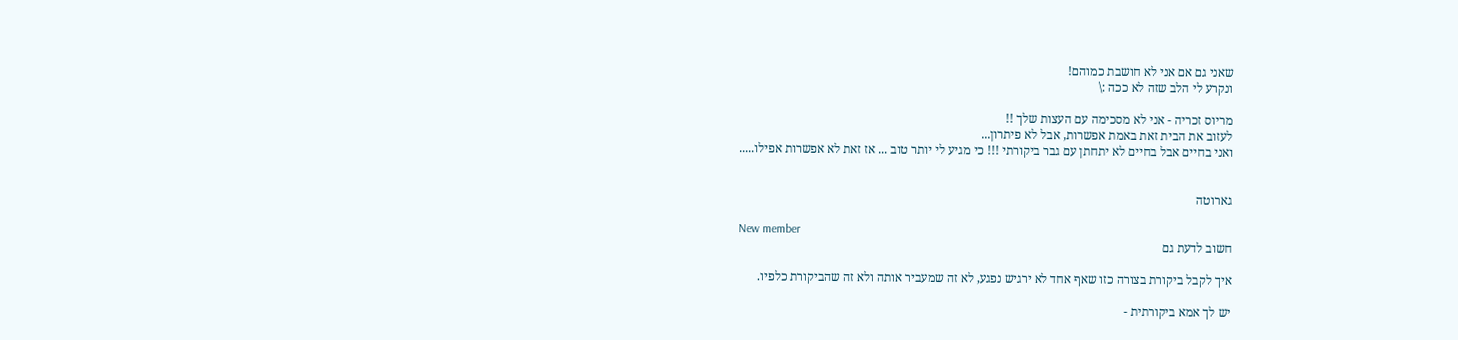שאני גם אם אני לא חושבת כמוהם!
ונקרע לי הלב שזה לא ככה :\

מריוס זכריה - אני לא מסכימה עם העצות שלך !!
לעזוב את הבית זאת באמת אפשרות, אבל לא פיתרון...
ואני בחיים אבל בחיים לא יתחתן עם גבר ביקורתי !!! כי מגיע לי יותר טוב ... אז זאת לא אפשרות אפילו.....


גארוטה

New member
חשוב לדעת גם

איך לקבל ביקורת בצורה כזו שאף אחד לא ירגיש נפגע, לא זה שמעביר אותה ולא זה שהביקורת כלפיו.

יש לך אמא ביקורתית -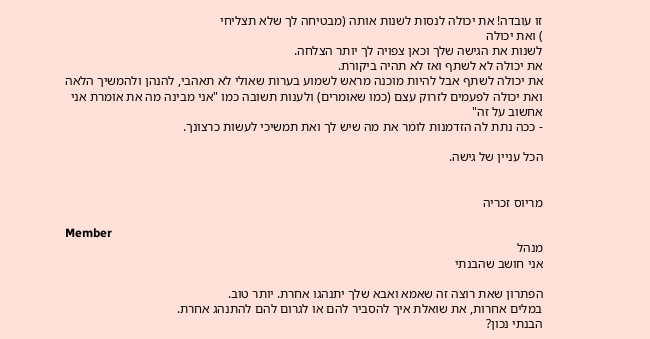זו עובדה! את יכולה לנסות לשנות אותה (מבטיחה לך שלא תצליחי
) ואת יכולה
לשנות את הגישה שלך וכאן צפויה לך יותר הצלחה.
את יכולה לא לשתף ואז לא תהיה ביקורת.
את יכולה לשתף אבל להיות מוכנה מראש לשמוע בערות שאולי לא תאהבי, להנהן ולהמשיך הלאה
ואת יכולה לפעמים לזרוק עצם (כמו שאומרים) ולענות תשובה כמו "אני מבינה מה את אומרת אני אחשוב על זה"
- ככה נתת לה הזדמנות לומר את מה שיש לך ואת תמשיכי לעשות כרצונך.

הכל עניין של גישה.


מריוס זכריה

Member
מנהל
אני חושב שהבנתי

הפתרון שאת רוצה זה שאמא ואבא שלך יתנהגו אחרת. יותר טוב.
במלים אחרות, את שואלת איך להסביר להם או לגרום להם להתנהג אחרת.
הבנתי נכון?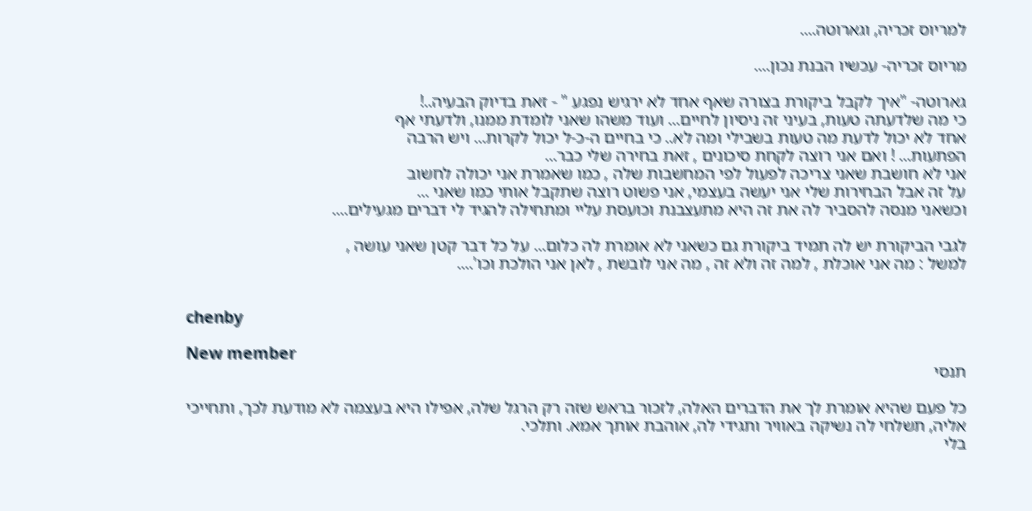למריוס זכריה, וגארוטה....

מריוס זכריה- עכשיו הבנת נכון....

גארוטה- "איך לקבל ביקורת בצורה שאף אחד לא ירגיש נפגע " - זאת בדיוק הבעיה..!
כי מה שלדעתה טעות, בעיני זה ניסיון לחיים... ועוד משהו שאני לומדת ממנו, ולדעתי אף
אחד לא יכול לדעת מה טעות בשבילי ומה לא.. כי בחיים ה-כ-ל יכול לקרות... ויש הרבה
הפתעות... ! ואם אני רוצה לקחת סיכונים , זאת בחירה שלי כבר...
אני לא חושבת שאני צריכה לפעול לפי המחשבות שלה , כמו שאמרת אני יכולה לחשוב
על זה אבל הבחירות שלי אני יעשה בעצמי, אני פשוט רוצה שתקבל אותי כמו שאני ...
וכשאני מנסה להסביר לה את זה היא מתעצבנת וכועסת עליי ומתחילה להגיד לי דברים מגעילים....

לגבי הביקורת יש לה תמיד ביקורת גם כשאני לא אומרת לה כלום... על כל דבר קטן שאני עושה ,
למשל : מה אני אוכלת , למה זה ולא זה , מה אני לובשת , לאן אני הולכת וכו'....


chenby

New member
תנסי

כל פעם שהיא אומרת לך את הדברים האלה, לזכור בראש שזה רק הרגל שלה, אפילו היא בעצמה לא מודעת לכך, ותחייכי אליה, תשלחי לה נשיקה באוויר ותגידי לה, אוהבת אותך אמא. ותלכי.
בלי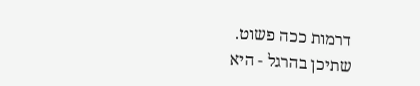דרמות ככה פשוט.
שתיכן בהרגל - היא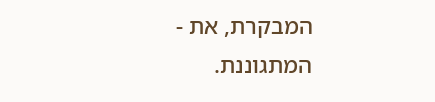המבקרת, את - המתגוננת.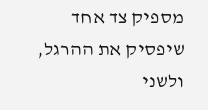מספיק צד אחד שיפסיק את ההרגל, ולשני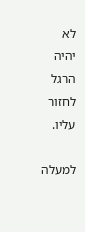לא יהיה הרגל לחזור עליו.

למעלה